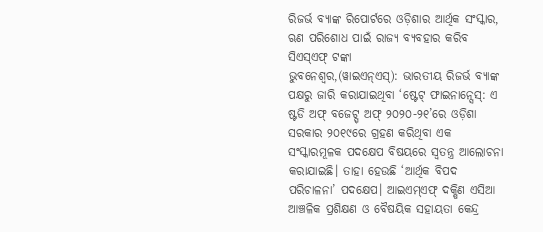ରିଜର୍ଭ ବ୍ୟାଙ୍କ ରିପୋର୍ଟରେ ଓଡ଼ିଶାର ଆର୍ଥିକ ସଂସ୍କାର, ଋଣ ପରିଶୋଧ ପାଇଁ ରାଜ୍ୟ ବ୍ୟବହାର କରିବ ସିଏସ୍ଏଫ୍ ଟଙ୍କା
ଭୁବନେଶ୍ୱର,(ୱାଇଏନ୍ଏସ୍): ଭାରତୀୟ ରିଜର୍ଭ ବ୍ୟାଙ୍କ ପକ୍ଷରୁ ଜାରି କରାଯାଇଥିବା ‘ଷ୍ଟେଟ୍ ଫାଇନାନ୍ସେସ୍: ଏ ଷ୍ଟଡି ଅଫ୍ ବଜେଟ୍ସ୍ ଅଫ୍ ୨୦୨୦-୨୧’ରେ ଓଡ଼ିଶା ସରକାର ୨୦୧୯ରେ ଗ୍ରହଣ କରିଥିବା ଏକ ସଂସ୍କାରମୂଳକ ପଦକ୍ଷେପ ବିଷୟରେ ସ୍ବତନ୍ତ୍ର ଆଲୋଚନା କରାଯାଇଛି। ତାହା ହେଉଛି ‘ଆର୍ଥିକ ବିପଦ ପରିଚାଳନା’ ପଦକ୍ଷେପ। ଆଇଏମ୍ଏଫ୍ ଦକ୍ଷିଣ ଏସିଆ ଆଞ୍ଚଳିକ ପ୍ରଶିକ୍ଷଣ ଓ ବୈଷୟିକ ସହାୟତା କେନ୍ଦ୍ର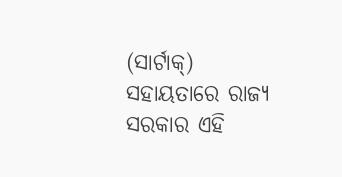(ସାର୍ଟାକ୍) ସହାୟତାରେ ରାଜ୍ୟ ସରକାର ଏହି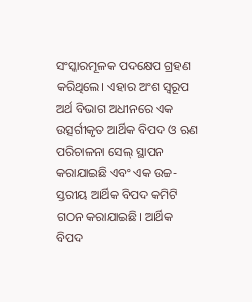ସଂସ୍କାରମୂଳକ ପଦକ୍ଷେପ ଗ୍ରହଣ କରିଥିଲେ। ଏହାର ଅଂଶ ସ୍ବରୂପ ଅର୍ଥ ବିଭାଗ ଅଧୀନରେ ଏକ ଉତ୍ସର୍ଗୀକୃତ ଆର୍ଥିକ ବିପଦ ଓ ଋଣ ପରିଚାଳନା ସେଲ୍ ସ୍ଥାପନ କରାଯାଇଛି ଏବଂ ଏକ ଉଚ୍ଚ-ସ୍ତରୀୟ ଆର୍ଥିକ ବିପଦ କମିଟି ଗଠନ କରାଯାଇଛି। ଆର୍ଥିକ ବିପଦ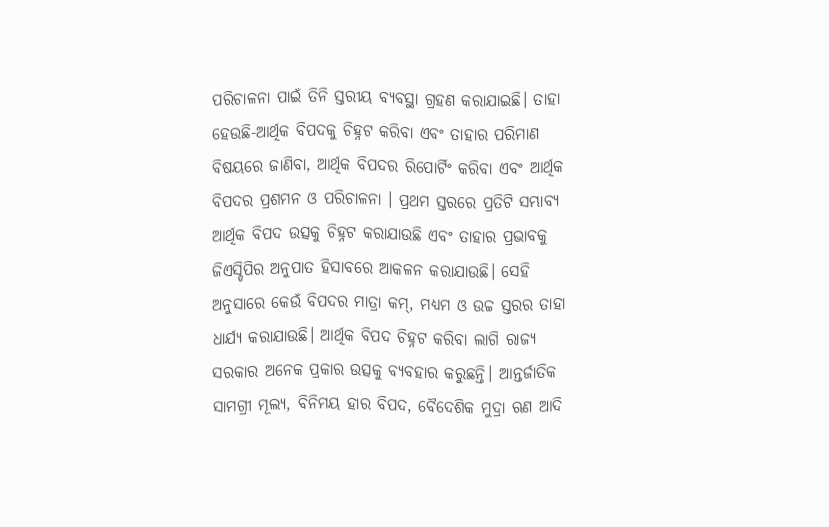ପରିଚାଳନା ପାଇଁ ତିନି ସ୍ତରୀୟ ବ୍ୟବସ୍ଥା ଗ୍ରହଣ କରାଯାଇଛି। ତାହା ହେଉଛି-ଆର୍ଥିକ ବିପଦକୁ ଚିହ୍ନଟ କରିବା ଏବଂ ତାହାର ପରିମାଣ ବିଷୟରେ ଜାଣିବା, ଆର୍ଥିକ ବିପଦର ରିପୋର୍ଟିଂ କରିବା ଏବଂ ଆର୍ଥିକ ବିପଦର ପ୍ରଶମନ ଓ ପରିଚାଳନା । ପ୍ରଥମ ସ୍ତରରେ ପ୍ରତିଟି ସମ୍ଭାବ୍ୟ ଆର୍ଥିକ ବିପଦ ଉତ୍ସକୁ ଚିହ୍ନଟ କରାଯାଉଛି ଏବଂ ତାହାର ପ୍ରଭାବକୁ ଜିଏସ୍ଡିପିର ଅନୁପାତ ହିସାବରେ ଆକଳନ କରାଯାଉଛି। ସେହି ଅନୁସାରେ କେଉଁ ବିପଦର ମାତ୍ରା କମ୍, ମଧ୍ୟମ ଓ ଉଚ୍ଚ ସ୍ତରର ତାହା ଧାର୍ଯ୍ୟ କରାଯାଉଛି। ଆର୍ଥିକ ବିପଦ ଚିହ୍ନଟ କରିବା ଲାଗି ରାଜ୍ୟ ସରକାର ଅନେକ ପ୍ରକାର ଉତ୍ସକୁ ବ୍ୟବହାର କରୁଛନ୍ତି। ଆନ୍ତର୍ଜାତିକ ସାମଗ୍ରୀ ମୂଲ୍ୟ, ବିନିମୟ ହାର ବିପଦ, ବୈଦେଶିକ ମୁଦ୍ରା ଋଣ ଆଦି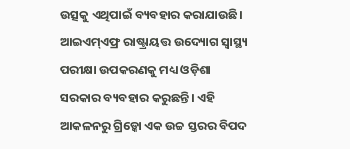ଉତ୍ସକୁ ଏଥିପାଇଁ ବ୍ୟବହାର କରାଯାଉଛି। ଆଇଏମ୍ଏଫ୍ର ରାଷ୍ଟ୍ରାୟତ୍ତ ଉଦ୍ୟୋଗ ସ୍ବାସ୍ଥ୍ୟ ପରୀକ୍ଷା ଉପକରଣକୁ ମଧ୍ୟ ଓଡ଼ିଶା ସରକାର ବ୍ୟବହାର କରୁଛନ୍ତି। ଏହି ଆକଳନରୁ ଗ୍ରିଡ୍କୋ ଏକ ଉଚ୍ଚ ସ୍ତରର ବିପଦ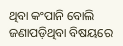ଥିବା କଂପାନି ବୋଲି ଜଣାପଡ଼ିଥିବା ବିଷୟରେ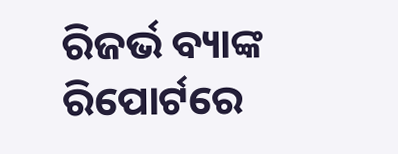ରିଜର୍ଭ ବ୍ୟାଙ୍କ ରିପୋର୍ଟରେ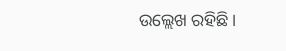ଉଲ୍ଲେଖ ରହିଛି।